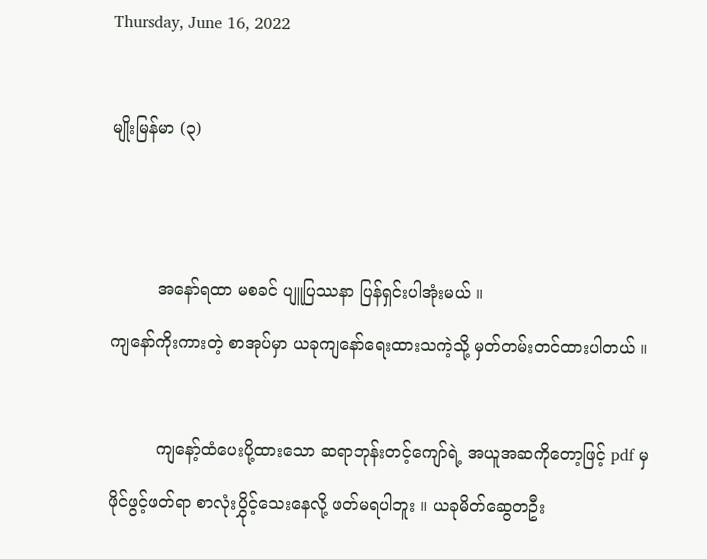Thursday, June 16, 2022

မျိုးမြန်မာ (၃)


         အနော်ရထာ မစခင် ပျူပြဿနာ ပြန်ရှင်းပါအုံးမယ် ။
ကျနော်ကိုးကားတဲ့ စာအုပ်မှာ ယခုကျနော်ရေးထားသကဲ့သို့ မှတ်တမ်းတင်ထားပါတယ် ။

         ကျနော့်ထံပေးပို့ထားသော ဆရာဘုန်းတင့်ကျော်ရဲ့ အယူအဆကိုတော့ဖြင့် pdf မှ ဖိုင်ဖွင့်ဖတ်ရာ စာလုံးပွှိုင့်သေးနေလို့ ဖတ်မရပါဘူး ။ ယခုမိတ်ဆွေတဦး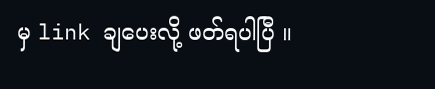မှ link ချပေးလို့ ဖတ်ရပါပြီ ။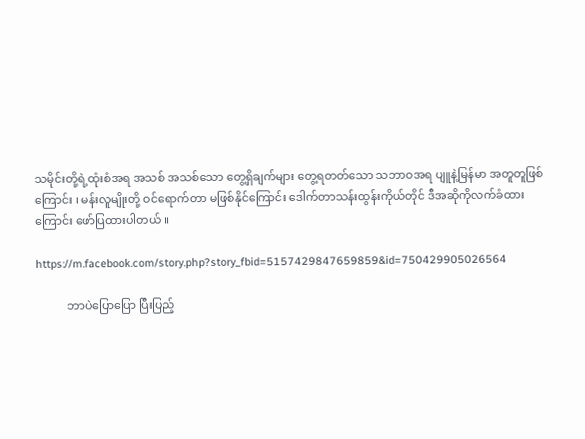သမိုင်းတို့ရဲ့ထုံးစံအရ အသစ် အသစ်သော တွေ့ရှိချက်များ တွေ့ရတတ်သော သဘာဝအရ ပျူနဲ့မြန်မာ အတူတူဖြစ်ကြောင်း ၊ မန်းလူမျိုးတို့ ဝင်ရောက်တာ မဖြစ်နိုင်ကြောင်း ဒေါက်တာသန်းထွန်းကိုယ်တိုင် ဒီအဆိုကိုလက်ခံထားကြောင်း ဖော်ပြထားပါတယ် ။

https://m.facebook.com/story.php?story_fbid=5157429847659859&id=750429905026564

           ဘာပဲပြောပြော ပြီးပြည့်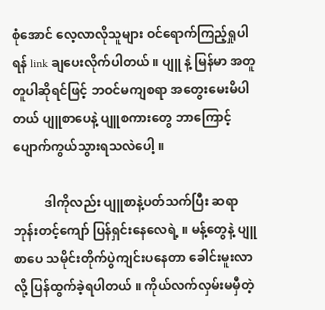စုံအောင် လေ့လာလိုသူများ ဝင်ရောက်ကြည့်ရှုပါရန် link ချပေးလိုက်ပါတယ် ။ ပျူ နဲ့ မြန်မာ အတူတူပါဆိုရင်ဖြင့် ဘဝင်မကျစရာ အတွေးမေးမိပါတယ် ပျူစာပေနဲ့ ပျူစကားတွေ ဘာကြောင့် ပျောက်ကွယ်သွားရသလဲပေါ့ ။

          ဒါကိုလည်း ပျူစာနဲ့ပတ်သက်ပြီး ဆရာဘုန်းတင့်ကျော် ပြန်ရှင်းနေလေရဲ့ ။ မန့်တွေနဲ့ ပျူစာပေ သမိုင်းတိုက်ပွဲကျင်းပနေတာ ခေါင်းမူးလာလို့ ပြန်ထွက်ခဲ့ရပါတယ် ။ ကိုယ်လက်လှမ်းမမှီတဲ့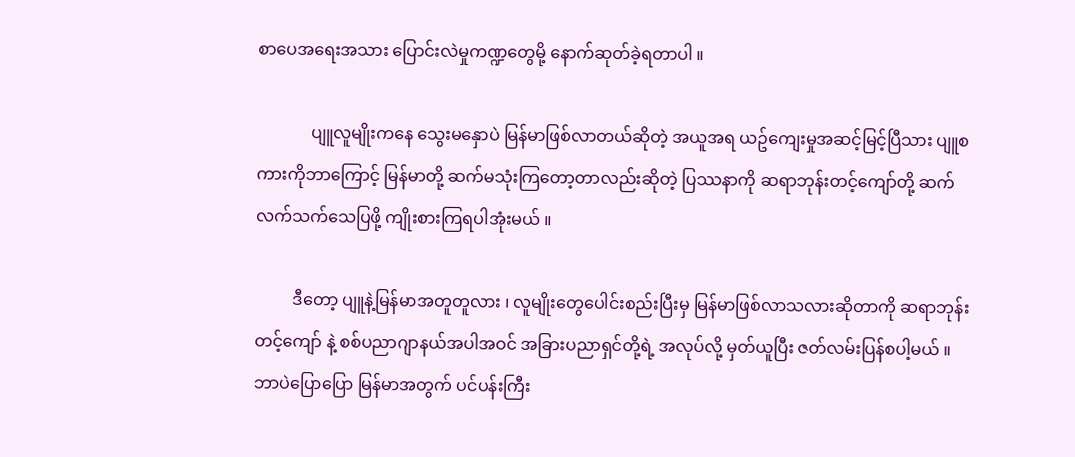စာပေအရေးအသား ပြောင်းလဲမှုကဏ္ဍတွေမို့ နောက်ဆုတ်ခဲ့ရတာပါ ။

             ပျူလူမျိုးကနေ သွေးမနှောပဲ မြန်မာဖြစ်လာတယ်ဆိုတဲ့ အယူအရ ယဥ်ကျေးမှုအဆင့်မြင့်ပြီသား ပျူစကားကိုဘာကြောင့် မြန်မာတို့ ဆက်မသုံးကြတော့တာလည်းဆိုတဲ့ ပြဿနာကို ဆရာဘုန်းတင့်ကျော်တို့ ဆက်လက်သက်သေပြဖို့ ကျိုးစားကြရပါအုံးမယ် ။

         ဒီတော့ ပျူနဲ့မြန်မာအတူတူလား ၊ လူမျိုးတွေပေါင်းစည်းပြီးမှ မြန်မာဖြစ်လာသလားဆိုတာကို ဆရာဘုန်းတင့်ကျော် နဲ့ စစ်ပညာဂျာနယ်အပါအဝင် အခြားပညာရှင်တို့ရဲ့ အလုပ်လို့ မှတ်ယူပြီး ဇတ်လမ်းပြန်စပါ့မယ် ။ ဘာပဲပြောပြော မြန်မာအတွက် ပင်ပန်းကြီး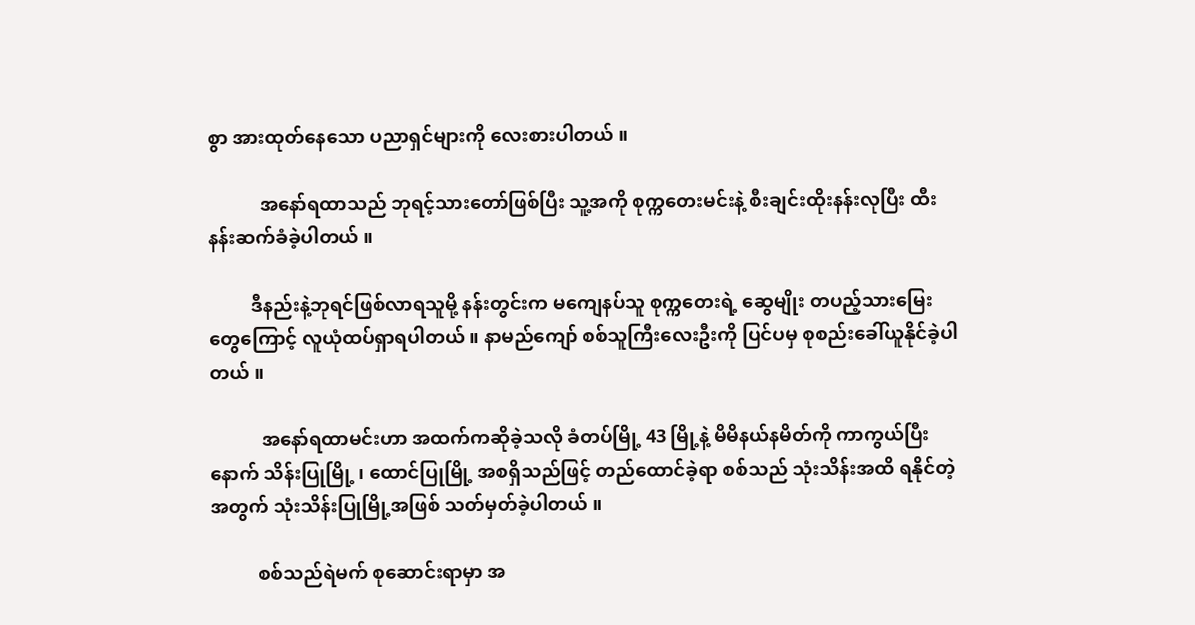စွာ အားထုတ်နေသော ပညာရှင်များကို လေးစားပါတယ် ။

           အနော်ရထာသည် ဘုရင့်သားတော်ဖြစ်ပြီး သူ့အကို စုက္ကတေးမင်းနဲ့ စီးချင်းထိုးနန်းလုပြီး ထီးနန်းဆက်ခံခဲ့ပါတယ် ။

         ဒီနည်းနဲ့ဘုရင်ဖြစ်လာရသူမို့ နန်းတွင်းက မကျေနပ်သူ စုက္ကတေးရဲ့ ဆွေမျိုး တပည့်သားမြေးတွေကြောင့် လူယုံထပ်ရှာရပါတယ် ။ နာမည်ကျော် စစ်သူကြီးလေးဦးကို ပြင်ပမှ စုစည်းခေါ်ယူနိုင်ခဲ့ပါတယ် ။

           အနော်ရထာမင်းဟာ အထက်ကဆိုခဲ့သလို ခံတပ်မြို့ 43 မြို့နဲ့ မိမိနယ်နမိတ်ကို ကာကွယ်ပြီးနောက် သိန်းပြုမြို့ ၊ ထောင်ပြုမြို့ အစရှိသည်ဖြင့် တည်ထောင်ခဲ့ရာ စစ်သည် သုံးသိန်းအထိ ရနိုင်တဲ့အတွက် သုံးသိန်းပြုမြို့အဖြစ် သတ်မှတ်ခဲ့ပါတယ် ။

          စစ်သည်ရဲမက် စုဆောင်းရာမှာ အ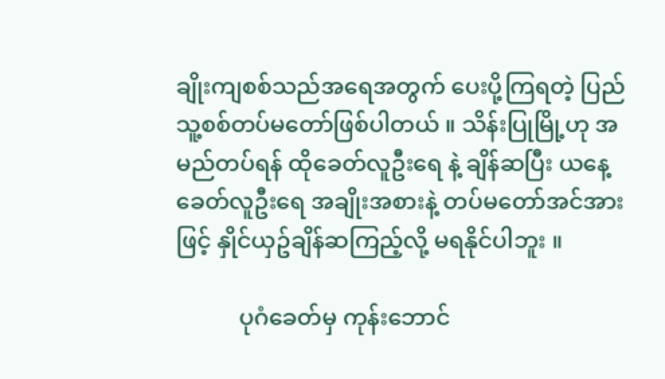ချိုးကျစစ်သည်အရေအတွက် ပေးပို့ကြရတဲ့ ပြည်သူ့စစ်တပ်မတော်ဖြစ်ပါတယ် ။ သိန်းပြုမြို့ဟု အမည်တပ်ရန် ထိုခေတ်လူဦးရေ နဲ့ ချိန်ဆပြီး ယနေ့ခေတ်လူဦးရေ အချိုးအစားနဲ့ တပ်မတော်အင်အားဖြင့် နှိုင်ယှဥ်ချိန်ဆကြည့်လို့ မရနိုင်ပါဘူး ။

           ပုဂံခေတ်မှ ကုန်းဘောင်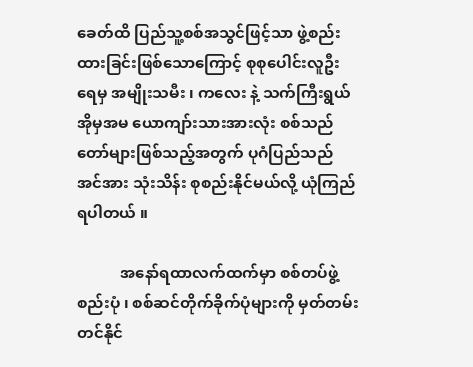ခေတ်ထိ ပြည်သူ့စစ်အသွင်ဖြင့်သာ ဖွဲ့စည်းထားခြင်းဖြစ်သောကြောင့် စုစုပေါင်းလူဦးရေမှ အမျိုးသမီး ၊ ကလေး နဲ့ သက်ကြီးရွယ်အိုမှအမ ယောကျာ်းသားအားလုံး စစ်သည်တော်များဖြစ်သည့်အတွက် ပုဂံပြည်သည် အင်အား သုံးသိန်း စုစည်းနိုင်မယ်လို့ ယုံကြည်ရပါတယ် ။

           အနော်ရထာလက်ထက်မှာ စစ်တပ်ဖွဲ့စည်းပုံ ၊ စစ်ဆင်တိုက်ခိုက်ပုံများကို မှတ်တမ်းတင်နိုင်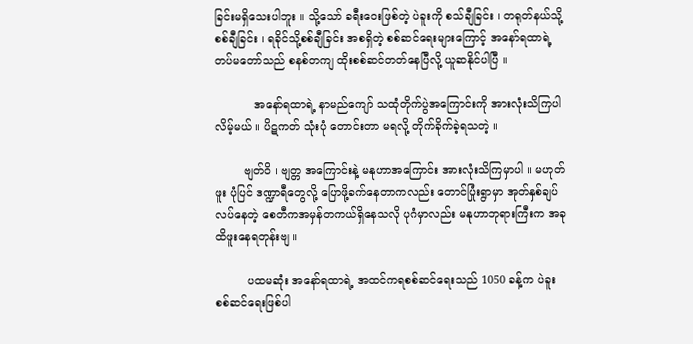ခြင်းမရှိသေးပါဘူး ။ သို့သော် ခရီးဝေးဖြစ်တဲ့ ပဲခူးကို စသ်ချီခြင်း ၊ တရုတ်နယ်သို့ စစ်ချီခြင်း ၊ ရခိုင်သို့စစ်ချီခြင်း အစရှိတဲ့ စစ်ဆင်ရေးများကြောင့် အနော်ရထာရဲ့ တပ်မတော်သည် စနစ်တကျ ထိုးစစ်ဆင်တတ်နေပြီလို့ ယူဆနိုင်ပါပြီ ။

           အနော်ရထာရဲ့ နာမည်ကျော် သထုံတိုက်ပွဲအကြောင်းကို အားလုံးသိကြပါလိမ့်မယ် ။ ပိဋကတ် သုံးပုံ တောင်းတာ မရလို့ တိုက်ခိုက်ခဲ့ရသတဲ့ ။

        ဗျတ်ဝိ ၊ ဗျတ္တ အကြောင်းနဲ့ မနုဟာအကြောင်း အားလုံးသိကြမှာပါ ။ မဟုတ်ဖူး ပုံပြင် ဒဏ္ဍာရီတွေလို့ ပြောဖို့ခက်နေတာကလည်း တောင်ပြုံးရွာမှာ အုတ်နှစ်ချပ်လပ်နေတဲ့ စေတီကအမှန်တကယ်ရှိနေသလို ပုဂံမှာလည်း မနုဟာဘုရားကြီးက အခုထိဖူးနေရတုန်းဗျ ။

         ပထမဆုံး အနော်ရထာရဲ့ အထင်ကရစစ်ဆင်ရေးသည် 1050 ခန့်က ပဲခူးစစ်ဆင်ရေးဖြစ်ပါ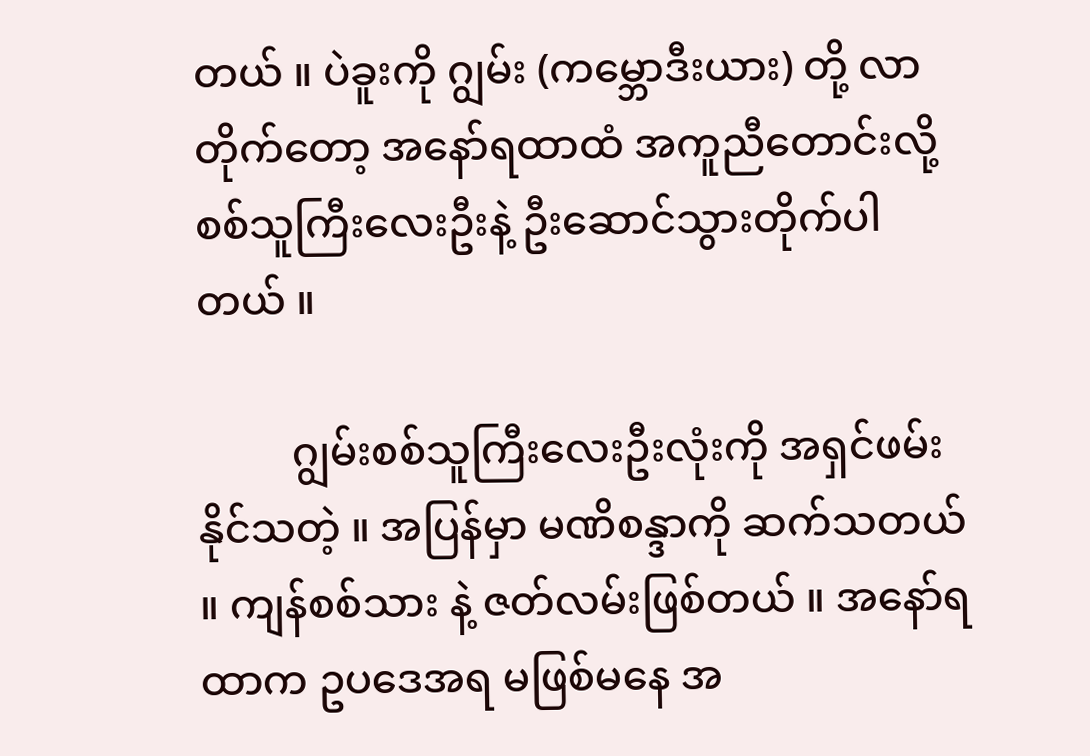တယ် ။ ပဲခူးကို ဂျွမ်း (ကမ္ဘောဒီးယား) တို့ လာတိုက်တော့ အနော်ရထာထံ အကူညီတောင်းလို့ စစ်သူကြီးလေးဦးနဲ့ ဦးဆောင်သွားတိုက်ပါတယ် ။

         ဂျွမ်းစစ်သူကြီးလေးဦးလုံးကို အရှင်ဖမ်းနိုင်သတဲ့ ။ အပြန်မှာ မဏိစန္ဒာကို ဆက်သတယ် ။ ကျန်စစ်သား နဲ့ ဇတ်လမ်းဖြစ်တယ် ။ အနော်ရထာက ဥပဒေအရ မဖြစ်မနေ အ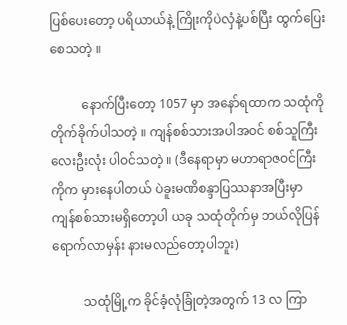ပြစ်ပေးတော့ ပရိယာယ်နဲ့ ကြိုးကိုပဲလှံနဲ့ပစ်ပြီး ထွက်ပြေးစေသတဲ့ ။

          နောက်ပြီးတော့ 1057 မှာ အနော်ရထာက သထုံကိုတိုက်ခိုက်ပါသတဲ့ ။ ကျန်စစ်သားအပါအဝင် စစ်သူကြီးလေးဦးလုံး ပါဝင်သတဲ့ ။ (ဒီနေရာမှာ မဟာရာဇဝင်ကြီးကိုက မှားနေပါတယ် ပဲခူးမဏိစန္ဒာပြဿနာအပြီးမှာ ကျန်စစ်သားမရှိတော့ပါ ယခု သထုံတိုက်မှ ဘယ်လိုပြန်ရောက်လာမှန်း နားမလည်တော့ပါဘူး)

          သထုံမြို့က ခိုင်ခံ့လုံခြုံတဲ့အတွက် 13 လ ကြာ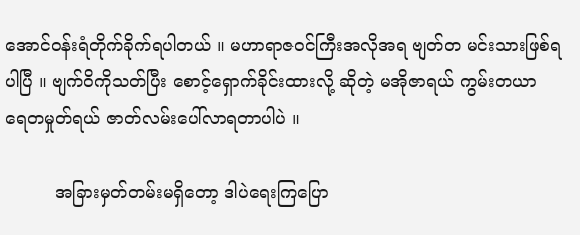အောင်ဝန်းရံတိုက်ခိုက်ရပါတယ် ။ မဟာရာဇဝင်ကြီးအလိုအရ ဗျတ်တ မင်းသားဖြစ်ရပါပြီ ။ ဗျက်ဝိကိုသတ်ပြီး စောင့်ရှောက်ခိုင်းထားလို့ ဆိုတဲ့ မအိုဇာရယ် ကွမ်းတယာ ရေတမှုတ်ရယ် ဇာတ်လမ်းပေါ်လာရတာပါပဲ ။

         အခြားမှတ်တမ်းမရှိတော့ ဒါပဲရေးကြပြော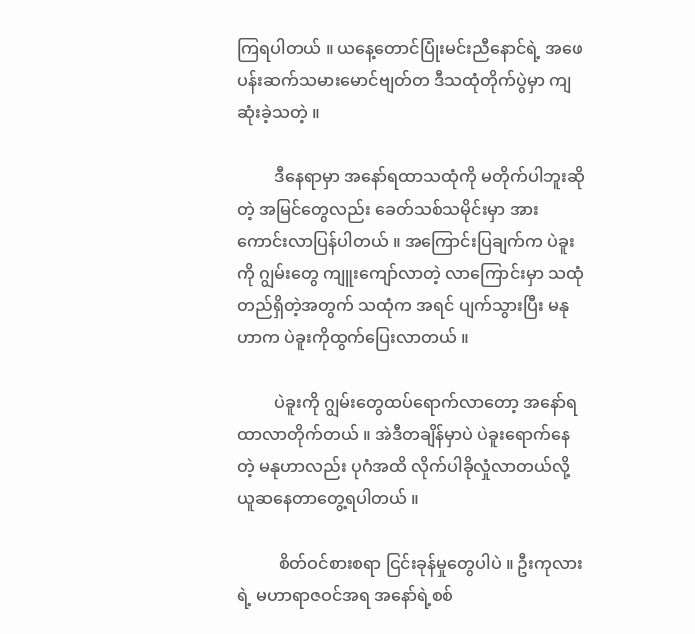ကြရပါတယ် ။ ယနေ့တောင်ပြုံးမင်းညီနောင်ရဲ့ အဖေ ပန်းဆက်သမားမောင်ဗျတ်တ ဒီသထုံတိုက်ပွဲမှာ ကျဆုံးခဲ့သတဲ့ ။

         ဒီနေရာမှာ အနော်ရထာသထုံကို မတိုက်ပါဘူးဆိုတဲ့ အမြင်တွေလည်း ခေတ်သစ်သမိုင်းမှာ အားကောင်းလာပြန်ပါတယ် ။ အကြောင်းပြချက်က ပဲခူးကို ဂျွမ်းတွေ ကျူးကျော်လာတဲ့ လာကြောင်းမှာ သထုံတည်ရှိတဲ့အတွက် သထုံက အရင် ပျက်သွားပြီး မနုဟာက ပဲခူးကိုထွက်ပြေးလာတယ် ။

         ပဲခူးကို ဂျွမ်းတွေထပ်ရောက်လာတော့ အနော်ရထာလာတိုက်တယ် ။ အဲဒီတချိန်မှာပဲ ပဲခူးရောက်နေတဲ့ မနုဟာလည်း ပုဂံအထိ လိုက်ပါခိုလှုံလာတယ်လို့ ယူဆနေတာတွေ့ရပါတယ် ။

          စိတ်ဝင်စားစရာ ငြင်းခုန်မှုတွေပါပဲ ။ ဦးကုလားရဲ့ မဟာရာဇဝင်အရ အနော်ရဲ့စစ်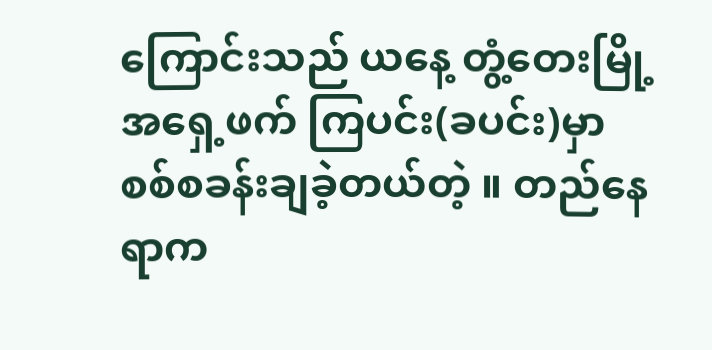ကြောင်းသည် ယနေ့ တွံ့တေးမြို့အရှေ့ဖက် ကြပင်း(ခပင်း)မှာ စစ်စခန်းချခဲ့တယ်တဲ့ ။ တည်နေရာက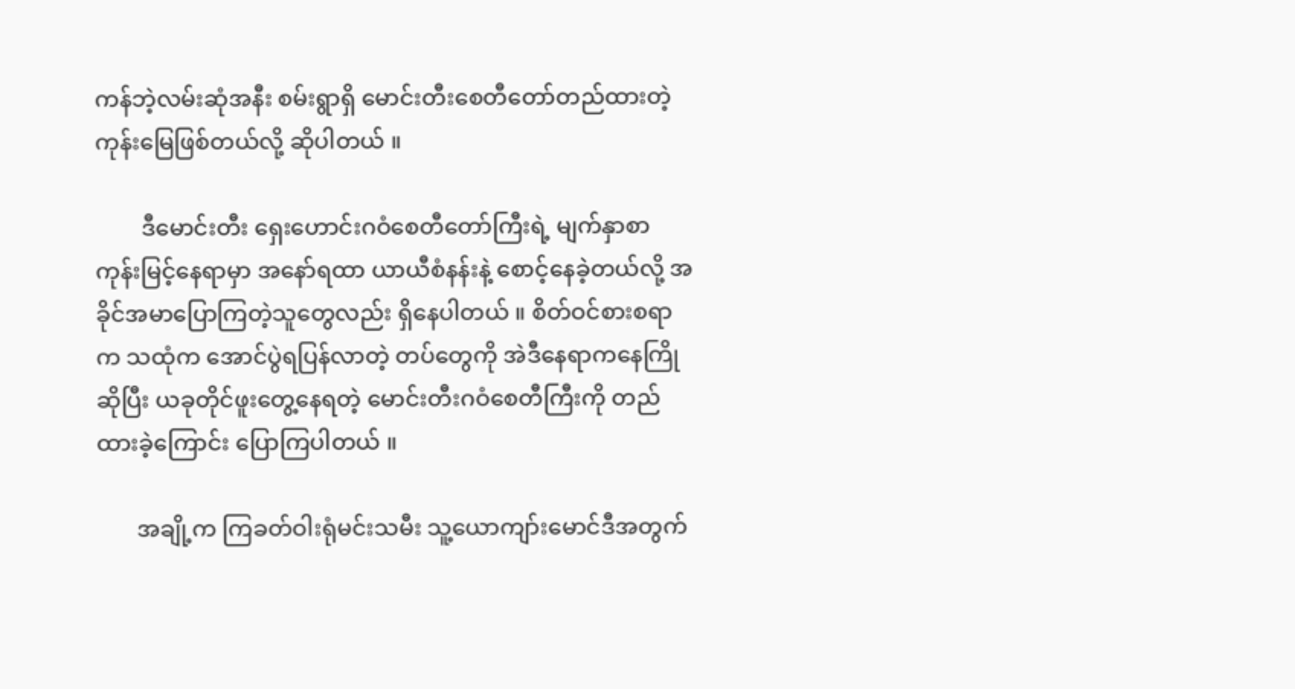ကန်ဘဲ့လမ်းဆုံအနီး စမ်းရွာရှိ မောင်းတီးစေတီတော်တည်ထားတဲ့ ကုန်းမြေဖြစ်တယ်လို့ ဆိုပါတယ် ။

        ဒီမောင်းတီး ရှေးဟောင်းဂဝံစေတီတော်ကြီးရဲ့ မျက်နှာစာကုန်းမြင့်နေရာမှာ အနော်ရထာ ယာယီစံနန်းနဲ့ စောင့်နေခဲ့တယ်လို့ အခိုင်အမာပြောကြတဲ့သူတွေလည်း ရှိနေပါတယ် ။ စိတ်ဝင်စားစရာက သထုံက အောင်ပွဲရပြန်လာတဲ့ တပ်တွေကို အဲဒီနေရာကနေကြိုဆိုပြီး ယခုတိုင်ဖူးတွေ့နေရတဲ့ မောင်းတီးဂဝံစေတီကြီးကို တည်ထားခဲ့ကြောင်း ပြောကြပါတယ် ။

       အချို့က ကြခတ်ဝါးရုံမင်းသမီး သူ့ယောကျာ်းမောင်ဒီအတွက်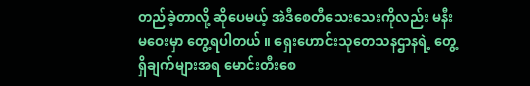တည်ခဲ့တာလို့ ဆိုပေမယ့် အဲဒီစေတီသေးသေးကိုလည်း မနီးမဝေးမှာ တွေ့ရပါတယ် ။ ရှေးဟောင်းသုတေသနဌာနရဲ့ တွေ့ရှိချက်များအရ မောင်းတီးစေ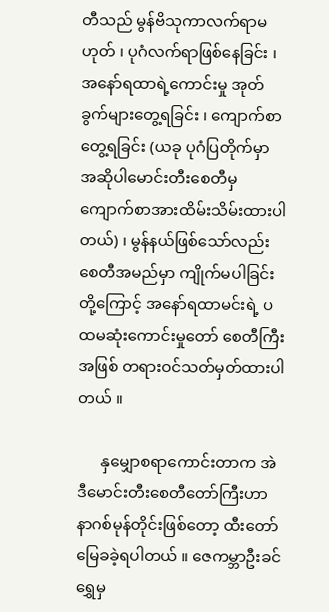တီသည် မွန်ဗိသုကာလက်ရာမဟုတ် ၊ ပုဂံလက်ရာဖြစ်နေခြင်း ၊ အနော်ရထာရဲ့ကောင်းမှု အုတ်ခွက်များတွေ့ရခြင်း ၊ ကျောက်စာတွေ့ရခြင်း (ယခု ပုဂံပြတိုက်မှာ အဆိုပါမောင်းတီးစေတီမှ ကျောက်စာအားထိမ်းသိမ်းထားပါတယ်) ၊ မွန်နယ်ဖြစ်သော်လည်း စေတီအမည်မှာ ကျိုက်မပါခြင်း တို့ကြောင့် အနော်ရထာမင်းရဲ့ ပထမဆုံးကောင်းမှုတော် စေတီကြီးအဖြစ် တရားဝင်သတ်မှတ်ထားပါတယ် ။

      နှမျှောစရာကောင်းတာက အဲဒီမောင်းတီးစေတီတော်ကြီးဟာ နာဂစ်မုန်တိုင်းဖြစ်တော့ ထီးတော်မြေခခဲ့ရပါတယ် ။ ဇေကမ္ဘာဦးခင်ရွှေမှ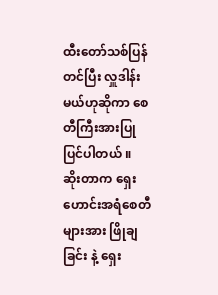ထီးတော်သစ်ပြန်တင်ပြီး လှူဒါန်းမယ်ဟုဆိုကာ စေတီကြီးအားပြုပြင်ပါတယ် ။ ဆိုးတာက ရှေးဟောင်းအရံစေတီများအား ဖြိုချခြင်း နဲ့ ရှေး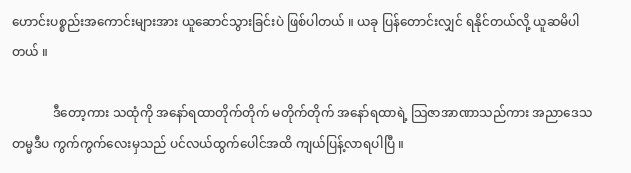ဟောင်းပစ္စည်းအကောင်းများအား ယူဆောင်သွားခြင်းပဲ ဖြစ်ပါတယ် ။ ယခု ပြန်တောင်းလျှင် ရနိုင်တယ်လို့ ယူဆမိပါတယ် ။

             ဒီတော့ကား သထုံကို အနော်ရထာတိုက်တိုက် မတိုက်တိုက် အနော်ရထာရဲ့ သြဇာအာဏာသည်ကား အညာဒေသ တမ္မဒီပ ကွက်ကွက်လေးမှသည် ပင်လယ်ထွက်ပေါင်အထိ ကျယ်ပြန့်လာရပါပြီ ။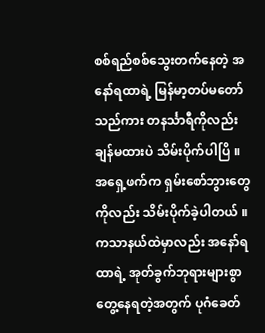စစ်ရည်စစ်သွေးတက်နေတဲ့ အနော်ရထာရဲ့ မြန်မာ့တပ်မတော်သည်ကား တနင်္သာရီကိုလည်း ချန်မထားပဲ သိမ်းပိုက်ပါပြိ ။ အရှေ့ဖက်က ရှမ်းစော်ဘွားတွေကိုလည်း သိမ်းပိုက်ခဲ့ပါတယ် ။ ကသာနယ်ထဲမှာလည်း အနော်ရထာရဲ့ အုတ်ခွက်ဘုရားများစွာ တွေ့နေရတဲ့အတွက် ပုဂံခေတ်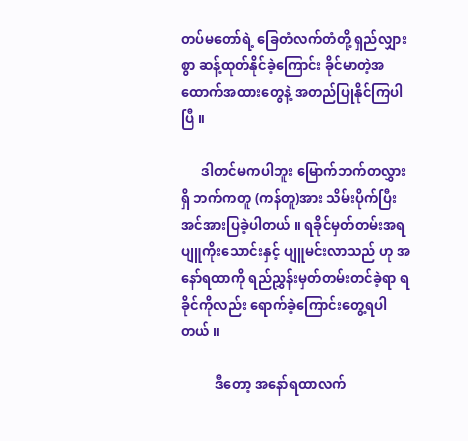တပ်မတော်ရဲ့ ခြေတံလက်တံတို့ ရှည်လျှားစွာ ဆန့်ထုတ်နိုင်ခဲ့ကြောင်း ခိုင်မာတဲ့အထောက်အထားတွေနဲ့ အတည်ပြုနိုင်ကြပါပြီ ။

      ဒါတင်မကပါဘူး မြောက်ဘက်တလွှားရှိ ဘက်ကတူ (ကန်တူ)အား သိမ်းပိုက်ပြီး အင်အားပြခဲ့ပါတယ် ။ ရခိုင်မှတ်တမ်းအရ ပျူကိုးသောင်းနှင့် ပျူမင်းလာသည် ဟု အနော်ရထာကို ရည်ညွှန်းမှတ်တမ်းတင်ခဲ့ရာ ရခိုင်ကိုလည်း ရောက်ခဲ့ကြောင်းတွေ့ရပါတယ် ။

          ဒီတော့ အနော်ရထာလက်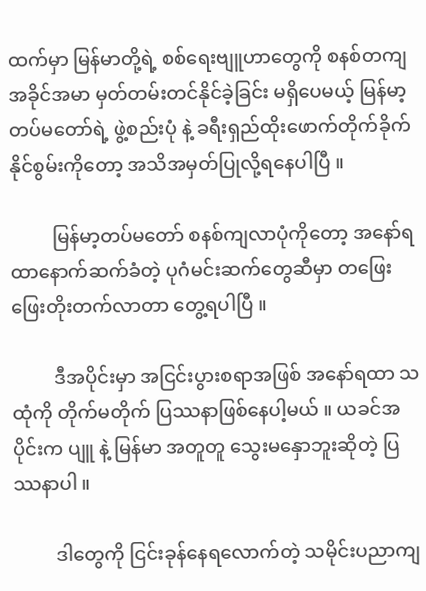ထက်မှာ မြန်မာတို့ရဲ့ စစ်ရေးဗျူဟာတွေကို စနစ်တကျ အခိုင်အမာ မှတ်တမ်းတင်နိုင်ခဲ့ခြင်း မရှိပေမယ့် မြန်မာ့တပ်မတော်ရဲ့ ဖွဲ့စည်းပုံ နဲ့ ခရီးရှည်ထိုးဖောက်တိုက်ခိုက်နိုင်စွမ်းကိုတော့ အသိအမှတ်ပြုလို့ရနေပါပြီ ။

         မြန်မာ့တပ်မတော် စနစ်ကျလာပုံကိုတော့ အနော်ရထာနောက်ဆက်ခံတဲ့ ပုဂံမင်းဆက်တွေဆီမှာ တဖြေးဖြေးတိုးတက်လာတာ တွေ့ရပါပြီ ။

         ဒီအပိုင်းမှာ အငြင်းပွားစရာအဖြစ် အနော်ရထာ သထုံကို တိုက်မတိုက် ပြဿနာဖြစ်နေပါ့မယ် ။ ယခင်အပိုင်းက ပျူ နဲ့ မြန်မာ အတူတူ သွေးမနှောဘူးဆိုတဲ့ ပြဿနာပါ ။

         ဒါတွေကို ငြင်းခုန်နေရလောက်တဲ့ သမိုင်းပညာကျ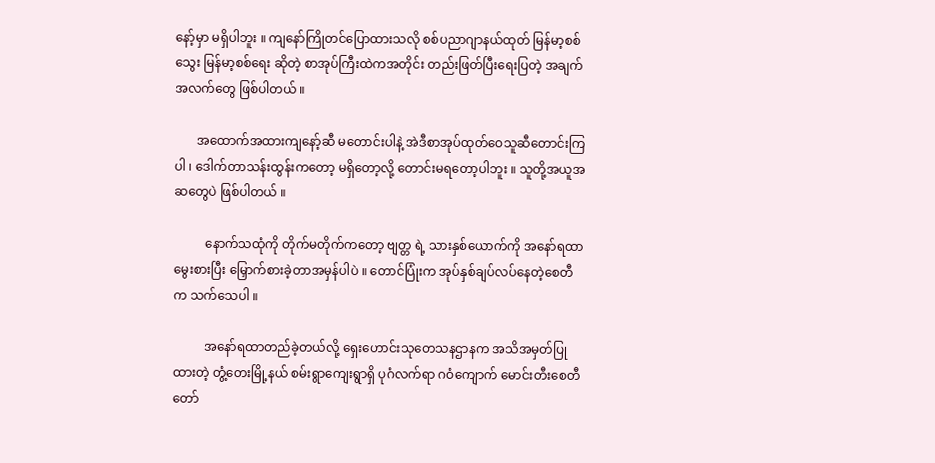နော့်မှာ မရှိပါဘူး ။ ကျနော်ကြိုတင်ပြောထားသလို စစ်ပညာဂျာနယ်ထုတ် မြန်မာ့စစ်သွေး မြန်မာ့စစ်ရေး ဆိုတဲ့ စာအုပ်ကြီးထဲကအတိုင်း တည်းဖြတ်ပြီးရေးပြတဲ့ အချက်အလက်တွေ ဖြစ်ပါတယ် ။

       အထောက်အထားကျနော့်ဆီ မတောင်းပါနဲ့ အဲဒီစာအုပ်ထုတ်ဝေသူဆီတောင်းကြပါ ၊ ဒေါက်တာသန်းထွန်းကတော့ မရှိတော့လို့ တောင်းမရတော့ပါဘူး ။ သူတို့အယူအဆတွေပဲ ဖြစ်ပါတယ် ။

          နောက်သထုံကို တိုက်မတိုက်ကတော့ ဗျတ္တ ရဲ့ သားနှစ်ယောက်ကို အနော်ရထာမွေးစားပြီး မြှောက်စားခဲ့တာအမှန်ပါပဲ ။ တောင်ပြုံးက အုပ်နှစ်ချပ်လပ်နေတဲ့စေတီက သက်သေပါ ။

          အနော်ရထာတည်ခဲ့တယ်လို့ ရှေးဟောင်းသုတေသနဌာနက အသိအမှတ်ပြုထားတဲ့ တွံ့တေးမြို့နယ် စမ်းရွာကျေးရွာရှိ ပုဂံလက်ရာ ဂဝံကျောက် မောင်းတီးစေတီတော်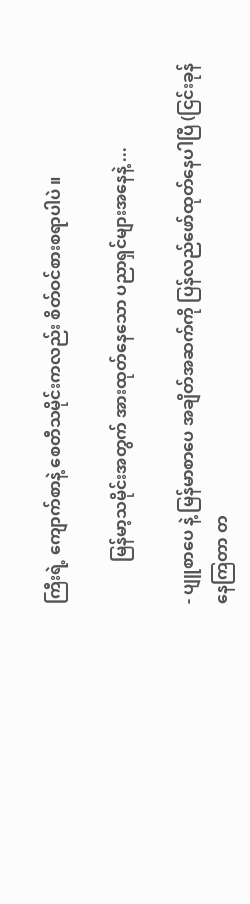ကြီးရဲ့ ကျောက်စာနဲ့ စေတီသမိုင်းကလည်း စိတ်ဝင်စားစရာပါပဲ ။

          မြန်မာ့သမိုင်းအတွက် အားထုတ်နေသော ပညာရှင်များအနေနဲ့ ...

- ပျူစာပေ နဲ့ မြန်မာစာပေ အချိတ်အဆက်ကို ပြန်လည်ဖော်ထုတ်နေပါပြီ (ငြင်းခုန်နေကြတာ တ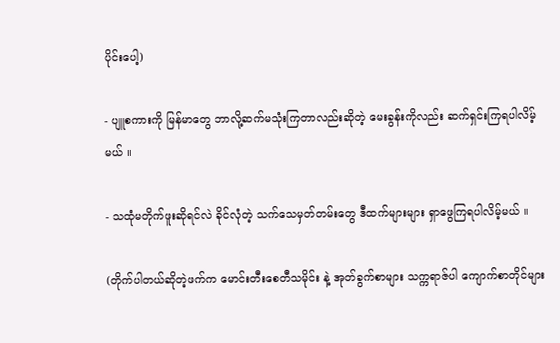ပိုင်းပေါ့)

- ပျူစကားကို မြန်မာတွေ ဘာလို့ဆက်မသုံးကြတာလည်းဆိုတဲ့ မေးခွန်းကိုလည်း ဆက်ရှင်းကြရပါလိမ့်မယ် ။

- သထုံမတိုက်ဖူးဆိုရင်လဲ ခိုင်လုံတဲ့ သက်သေမှတ်တမ်းတွေ ဒီထက်များများ ရှာဖွေကြရပါလိမ့်မယ် ။

(တိုက်ပါတယ်ဆိုတဲ့ဖက်က မောင်းတီးစေတီသမိုင်း နဲ့ အုတ်ခွက်စာများ သက္ကရာဇ်ပါ ကျောက်စာတိုင်များ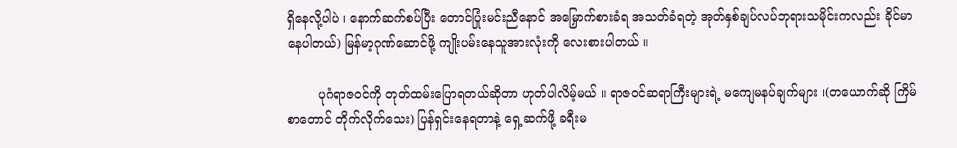ရှိနေလို့ပါပဲ ၊ နောက်ဆက်စပ်ပြီး တောင်ပြုံးမင်းညီနောင် အမြှောက်စားခံရ အသတ်ခံရတဲ့ အုတ်နှစ်ချပ်လပ်ဘုရားသမိုင်းကလည်း ခိုင်မာနေပါတယ်) မြန်မာ့ဂုဏ်ဆောင်ဖို့ ကျိုးပမ်းနေသူအားလုံးကို လေးစားပါတယ် ။

        ပုဂံရာဇဝင်ကို တုတ်ထမ်းပြောရတယ်ဆိုတာ ဟုတ်ပါလိမ့်မယ် ။ ရာဇဝင်ဆရာကြီးများရဲ့ မကျေမနပ်ချက်များ ၊(တယောက်ဆို ကြိမ်စာတောင် တိုက်လိုက်သေး) ပြန်ရှင်းနေရတာနဲ့ ရှေ့ဆက်ဖို့ ခရီးမ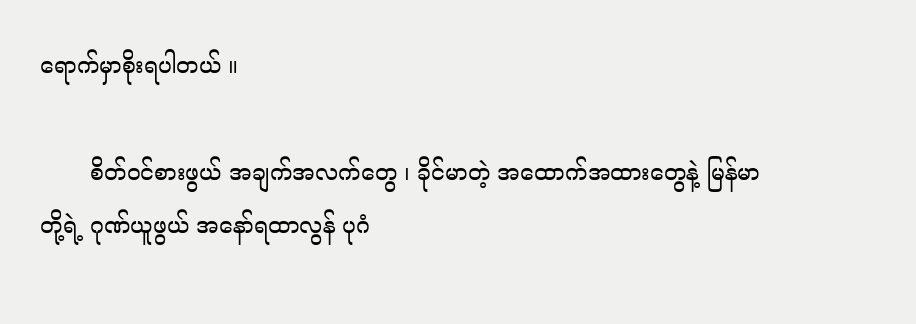ရောက်မှာစိုးရပါတယ် ။

       စိတ်ဝင်စားဖွယ် အချက်အလက်တွေ ၊ ခိုင်မာတဲ့ အထောက်အထားတွေနဲ့ မြန်မာတို့ရဲ့ ဂုဏ်ယူဖွယ် အနော်ရထာလွန် ပုဂံ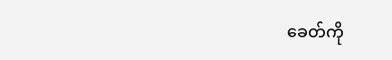ခေတ်ကို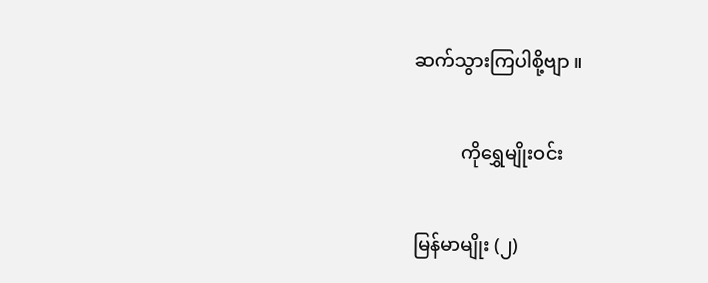ဆက်သွားကြပါစို့ဗျာ ။

          ကိုရွှေမျိုးဝင်း

မြန်မာမျိုး (၂)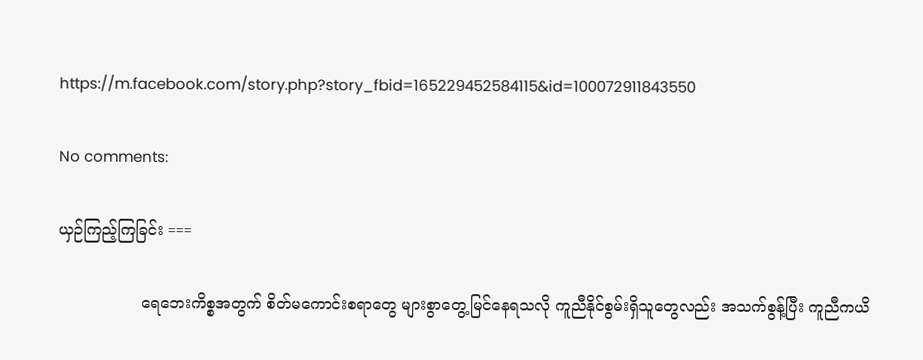https://m.facebook.com/story.php?story_fbid=165229452584115&id=100072911843550

No comments:

ယှဉ်ကြည့်ကြခြင်း ===

                 ရေဘေးကိစ္စအတွက် စိတ်မကောင်းစရာတွေ များစွာတွေ့မြင်နေရသလို ကူညီနိုင်စွမ်းရှိသူတွေလည်း အသက်စွန့်ပြီး ကူညီကယိ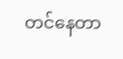တင်နေတာ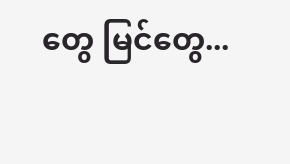တွေ မြင်တွေ...